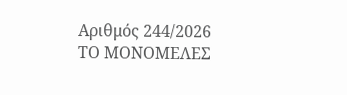Αριθμός 244/2026
ΤΟ ΜΟΝΟΜΕΛΕΣ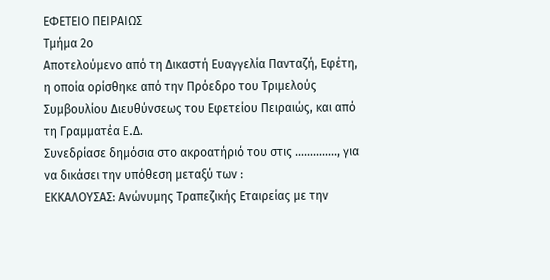ΕΦΕΤΕΙΟ ΠΕΙΡΑΙΩΣ
Τμήμα 2ο
Αποτελούμενο από τη Δικαστή Ευαγγελία Πανταζή, Εφέτη, η οποία ορίσθηκε από την Πρόεδρο του Τριμελούς Συμβουλίου Διευθύνσεως του Εφετείου Πειραιώς, και από τη Γραμματέα E.Δ.
Συνεδρίασε δημόσια στο ακροατήριό του στις ………….., για να δικάσει την υπόθεση μεταξύ των :
ΕΚΚΑΛΟΥΣΑΣ: Ανώνυμης Τραπεζικής Εταιρείας με την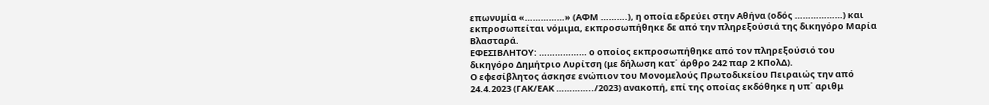επωνυμία «……………» (ΑΦΜ ……….), η οποία εδρεύει στην Αθήνα (οδός ………………) και εκπροσωπείται νόμιμα, εκπροσωπήθηκε δε από την πληρεξούσιά της δικηγόρο Μαρία Βλασταρά.
ΕΦΕΣΙΒΛΗΤΟΥ: ……………… ο οποίος εκπροσωπήθηκε από τον πληρεξούσιό του δικηγόρο Δημήτριο Λυρίτση (με δήλωση κατ΄ άρθρο 242 παρ 2 ΚΠολΔ).
Ο εφεσίβλητος άσκησε ενώπιον του Μονομελούς Πρωτοδικείου Πειραιώς την από 24.4.2023 (ΓΑΚ/ΕΑΚ …………../2023) ανακοπή, επί της οποίας εκδόθηκε η υπ΄ αριθμ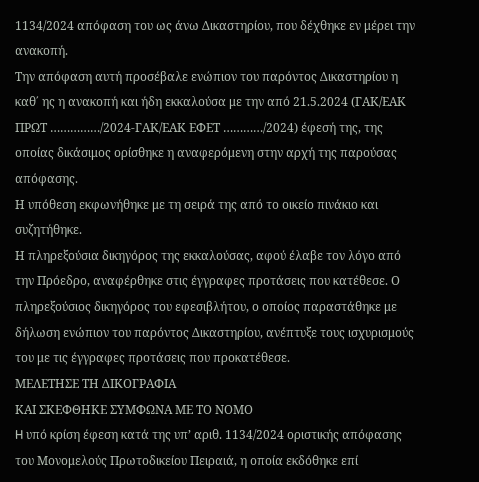1134/2024 απόφαση του ως άνω Δικαστηρίου, που δέχθηκε εν μέρει την ανακοπή.
Την απόφαση αυτή προσέβαλε ενώπιον του παρόντος Δικαστηρίου η καθ΄ ης η ανακοπή και ήδη εκκαλούσα με την από 21.5.2024 (ΓΑΚ/ΕΑΚ ΠΡΩΤ ……………/2024-ΓΑΚ/ΕΑΚ ΕΦΕΤ …………/2024) έφεσή της, της οποίας δικάσιμος ορίσθηκε η αναφερόμενη στην αρχή της παρούσας απόφασης.
Η υπόθεση εκφωνήθηκε με τη σειρά της από το οικείο πινάκιο και συζητήθηκε.
Η πληρεξούσια δικηγόρος της εκκαλούσας, αφού έλαβε τον λόγο από την Πρόεδρο, αναφέρθηκε στις έγγραφες προτάσεις που κατέθεσε. Ο πληρεξούσιος δικηγόρος του εφεσιβλήτου, ο οποίος παραστάθηκε με δήλωση ενώπιον του παρόντος Δικαστηρίου, ανέπτυξε τους ισχυρισμούς του με τις έγγραφες προτάσεις που προκατέθεσε.
ΜΕΛΕΤΗΣΕ ΤΗ ΔΙΚΟΓΡΑΦΙΑ
ΚΑΙ ΣΚΕΦΘΗΚΕ ΣΥΜΦΩΝΑ ΜΕ ΤΟ ΝΟΜΟ
H υπό κρίση έφεση κατά της υπ’ αριθ. 1134/2024 οριστικής απόφασης του Μονομελούς Πρωτοδικείου Πειραιά, η οποία εκδόθηκε επί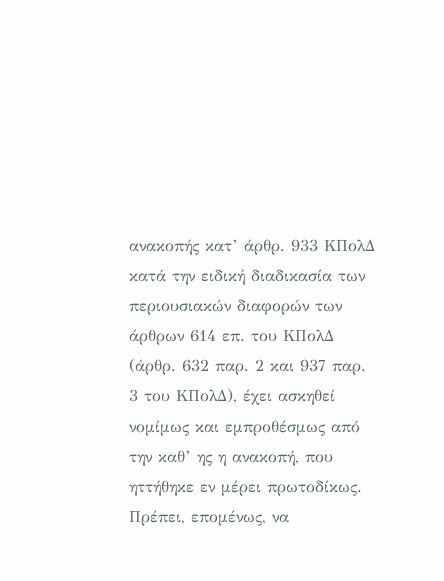ανακοπής κατ’ άρθρ. 933 ΚΠολΔ κατά την ειδική διαδικασία των περιουσιακών διαφορών των άρθρων 614 επ. του ΚΠολΔ (άρθρ. 632 παρ. 2 και 937 παρ. 3 του ΚΠολΔ), έχει ασκηθεί νομίμως και εμπροθέσμως από την καθ’ ης η ανακοπή, που ηττήθηκε εν μέρει πρωτοδίκως. Πρέπει, επομένως, να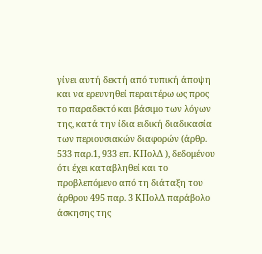γίνει αυτή δεκτή από τυπική άποψη και να ερευνηθεί περαιτέρω ως προς το παραδεκτό και βάσιμο των λόγων της, κατά την ίδια ειδική διαδικασία των περιουσιακών διαφορών (άρθρ. 533 παρ.1, 933 επ. ΚΠολΔ ), δεδομένου ότι έχει καταβληθεί και το προβλεπόμενο από τη διάταξη του άρθρου 495 παρ. 3 ΚΠολΔ παράβολο άσκησης της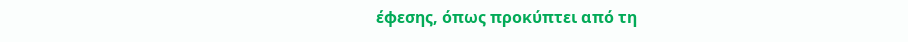έφεσης, όπως προκύπτει από τη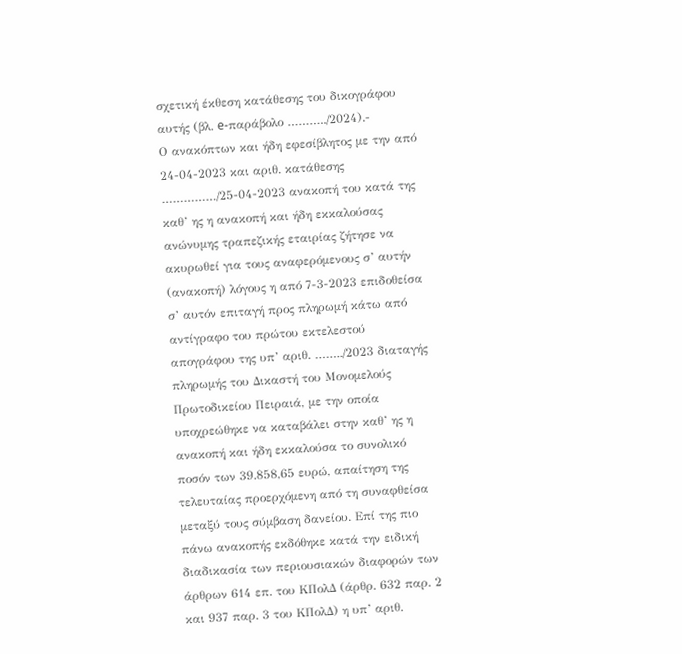σχετική έκθεση κατάθεσης του δικογράφου αυτής (βλ. e-παράβολο ………../2024).-
Ο ανακόπτων και ήδη εφεσίβλητος με την από 24-04-2023 και αριθ. κατάθεσης ……………/25-04-2023 ανακοπή του κατά της καθ’ ης η ανακοπή και ήδη εκκαλούσας ανώνυμης τραπεζικής εταιρίας ζήτησε να ακυρωθεί για τους αναφερόμενους σ’ αυτήν (ανακοπή) λόγους η από 7-3-2023 επιδοθείσα σ’ αυτόν επιταγή προς πληρωμή κάτω από αντίγραφο του πρώτου εκτελεστού απογράφου της υπ’ αριθ. ……../2023 διαταγής πληρωμής του Δικαστή του Μονομελούς Πρωτοδικείου Πειραιά, με την οποία υποχρεώθηκε να καταβάλει στην καθ’ ης η ανακοπή και ήδη εκκαλούσα το συνολικό ποσόν των 39.858,65 ευρώ, απαίτηση της τελευταίας προερχόμενη από τη συναφθείσα μεταξύ τους σύμβαση δανείου. Επί της πιο πάνω ανακοπής εκδόθηκε κατά την ειδική διαδικασία των περιουσιακών διαφορών των άρθρων 614 επ. του ΚΠολΔ (άρθρ. 632 παρ. 2 και 937 παρ. 3 του ΚΠολΔ) η υπ’ αριθ.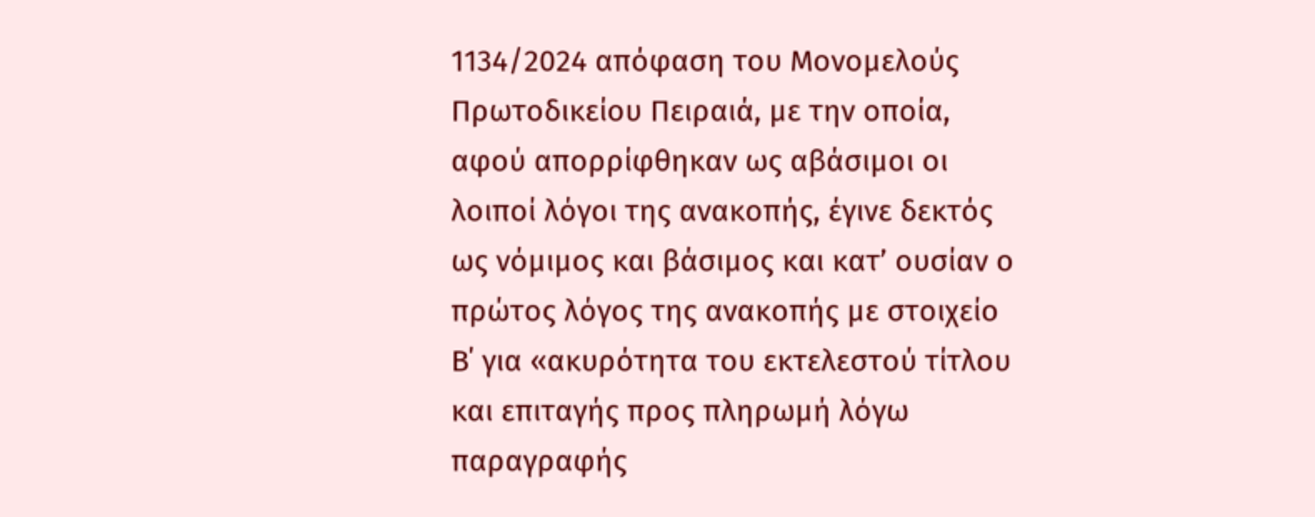1134/2024 απόφαση του Μονομελούς Πρωτοδικείου Πειραιά, με την οποία, αφού απορρίφθηκαν ως αβάσιμοι οι λοιποί λόγοι της ανακοπής, έγινε δεκτός ως νόμιμος και βάσιμος και κατ’ ουσίαν ο πρώτος λόγος της ανακοπής με στοιχείο Β΄ για «ακυρότητα του εκτελεστού τίτλου και επιταγής προς πληρωμή λόγω παραγραφής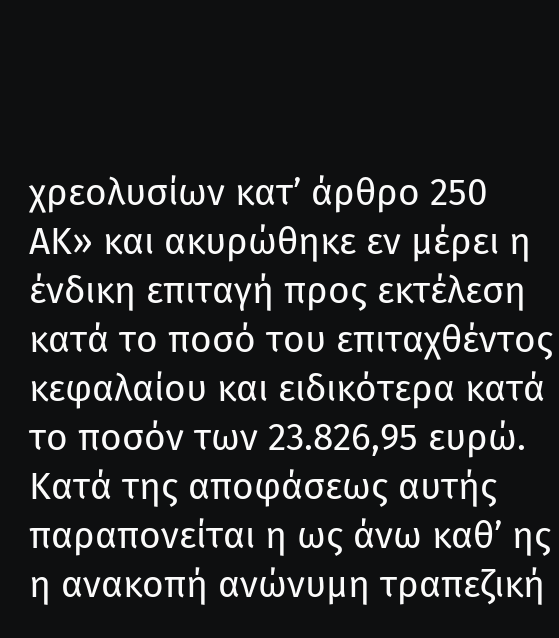χρεολυσίων κατ’ άρθρο 250 ΑΚ» και ακυρώθηκε εν μέρει η ένδικη επιταγή προς εκτέλεση κατά το ποσό του επιταχθέντος κεφαλαίου και ειδικότερα κατά το ποσόν των 23.826,95 ευρώ. Κατά της αποφάσεως αυτής παραπονείται η ως άνω καθ’ ης η ανακοπή ανώνυμη τραπεζική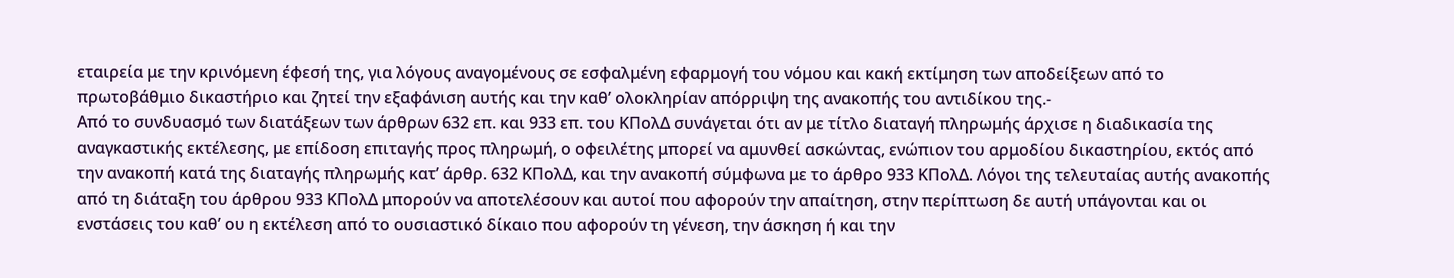εταιρεία με την κρινόμενη έφεσή της, για λόγους αναγομένους σε εσφαλμένη εφαρμογή του νόμου και κακή εκτίμηση των αποδείξεων από το πρωτοβάθμιο δικαστήριο και ζητεί την εξαφάνιση αυτής και την καθ’ ολοκληρίαν απόρριψη της ανακοπής του αντιδίκου της.-
Από το συνδυασμό των διατάξεων των άρθρων 632 επ. και 933 επ. του ΚΠολΔ συνάγεται ότι αν με τίτλο διαταγή πληρωμής άρχισε η διαδικασία της αναγκαστικής εκτέλεσης, με επίδοση επιταγής προς πληρωμή, ο οφειλέτης μπορεί να αμυνθεί ασκώντας, ενώπιον του αρμοδίου δικαστηρίου, εκτός από την ανακοπή κατά της διαταγής πληρωμής κατ’ άρθρ. 632 ΚΠολΔ, και την ανακοπή σύμφωνα με το άρθρο 933 ΚΠολΔ. Λόγοι της τελευταίας αυτής ανακοπής από τη διάταξη του άρθρου 933 ΚΠολΔ μπορούν να αποτελέσουν και αυτοί που αφορούν την απαίτηση, στην περίπτωση δε αυτή υπάγονται και οι ενστάσεις του καθ’ ου η εκτέλεση από το ουσιαστικό δίκαιο που αφορούν τη γένεση, την άσκηση ή και την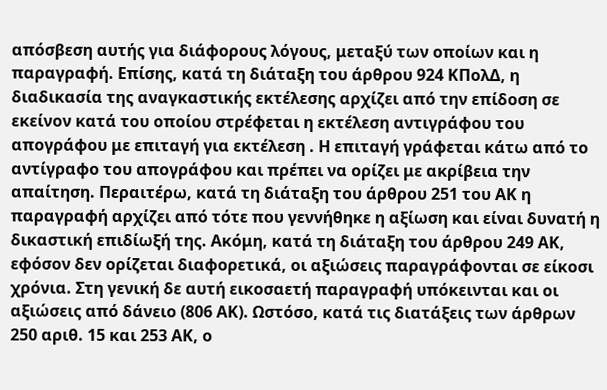απόσβεση αυτής για διάφορους λόγους, μεταξύ των οποίων και η παραγραφή. Επίσης, κατά τη διάταξη του άρθρου 924 ΚΠολΔ, η διαδικασία της αναγκαστικής εκτέλεσης αρχίζει από την επίδοση σε εκείνον κατά του οποίου στρέφεται η εκτέλεση αντιγράφου του απογράφου με επιταγή για εκτέλεση . Η επιταγή γράφεται κάτω από το αντίγραφο του απογράφου και πρέπει να ορίζει με ακρίβεια την απαίτηση. Περαιτέρω, κατά τη διάταξη του άρθρου 251 του ΑΚ η παραγραφή αρχίζει από τότε που γεννήθηκε η αξίωση και είναι δυνατή η δικαστική επιδίωξή της. Ακόμη, κατά τη διάταξη του άρθρου 249 ΑΚ, εφόσον δεν ορίζεται διαφορετικά, οι αξιώσεις παραγράφονται σε είκοσι χρόνια. Στη γενική δε αυτή εικοσαετή παραγραφή υπόκεινται και οι αξιώσεις από δάνειο (806 ΑΚ). Ωστόσο, κατά τις διατάξεις των άρθρων 250 αριθ. 15 και 253 ΑΚ, ο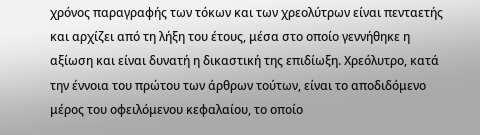χρόνος παραγραφής των τόκων και των χρεολύτρων είναι πενταετής και αρχίζει από τη λήξη του έτους, μέσα στο οποίο γεννήθηκε η αξίωση και είναι δυνατή η δικαστική της επιδίωξη. Χρεόλυτρο, κατά την έννοια του πρώτου των άρθρων τούτων, είναι το αποδιδόμενο μέρος του οφειλόμενου κεφαλαίου, το οποίο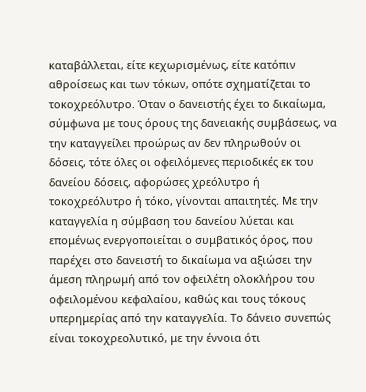καταβάλλεται, είτε κεχωρισμένως, είτε κατόπιν αθροίσεως και των τόκων, οπότε σχηματίζεται το τοκοχρεόλυτρο. Όταν ο δανειστής έχει το δικαίωμα, σύμφωνα με τους όρους της δανειακής συμβάσεως, να την καταγγείλει προώρως αν δεν πληρωθούν οι δόσεις, τότε όλες οι οφειλόμενες περιοδικές εκ του δανείου δόσεις, αφορώσες χρεόλυτρο ή τοκοχρεόλυτρο ή τόκο, γίνονται απαιτητές. Με την καταγγελία η σύμβαση του δανείου λύεται και επομένως ενεργοποιείται ο συμβατικός όρος, που παρέχει στο δανειστή το δικαίωμα να αξιώσει την άμεση πληρωμή από τον οφειλέτη ολοκλήρου του οφειλομένου κεφαλαίου, καθώς και τους τόκους υπερημερίας από την καταγγελία. Το δάνειο συνεπώς είναι τοκοχρεολυτικό, με την έννοια ότι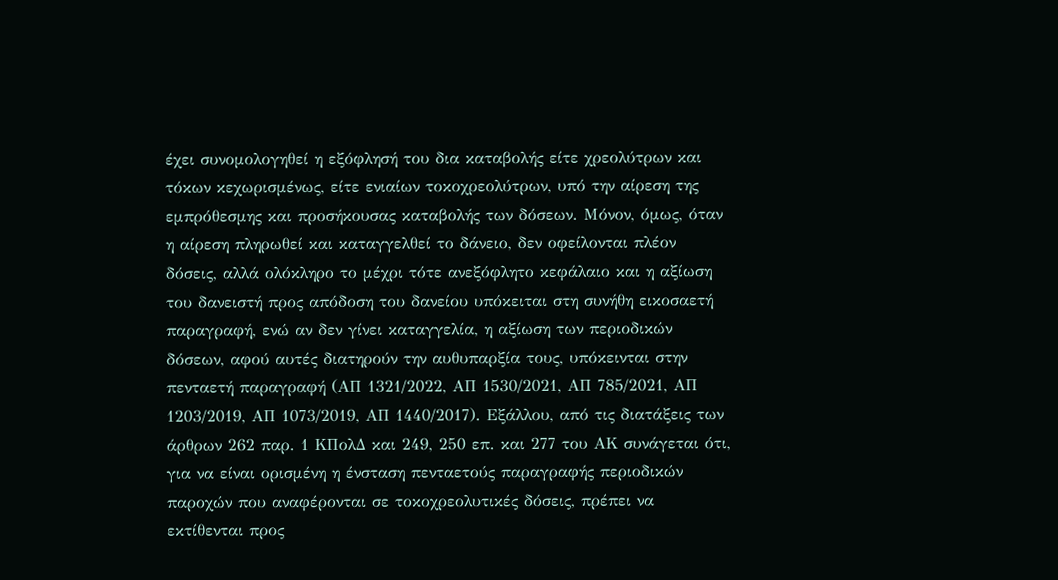έχει συνομολογηθεί η εξόφλησή του δια καταβολής είτε χρεολύτρων και τόκων κεχωρισμένως, είτε ενιαίων τοκοχρεολύτρων, υπό την αίρεση της εμπρόθεσμης και προσήκουσας καταβολής των δόσεων. Μόνον, όμως, όταν η αίρεση πληρωθεί και καταγγελθεί το δάνειο, δεν οφείλονται πλέον δόσεις, αλλά ολόκληρο το μέχρι τότε ανεξόφλητο κεφάλαιο και η αξίωση του δανειστή προς απόδοση του δανείου υπόκειται στη συνήθη εικοσαετή παραγραφή, ενώ αν δεν γίνει καταγγελία, η αξίωση των περιοδικών δόσεων, αφού αυτές διατηρούν την αυθυπαρξία τους, υπόκεινται στην πενταετή παραγραφή (ΑΠ 1321/2022, ΑΠ 1530/2021, ΑΠ 785/2021, ΑΠ 1203/2019, ΑΠ 1073/2019, ΑΠ 1440/2017). Εξάλλου, από τις διατάξεις των άρθρων 262 παρ. 1 ΚΠολΔ και 249, 250 επ. και 277 του ΑΚ συνάγεται ότι, για να είναι ορισμένη η ένσταση πενταετούς παραγραφής περιοδικών παροχών που αναφέρονται σε τοκοχρεολυτικές δόσεις, πρέπει να εκτίθενται προς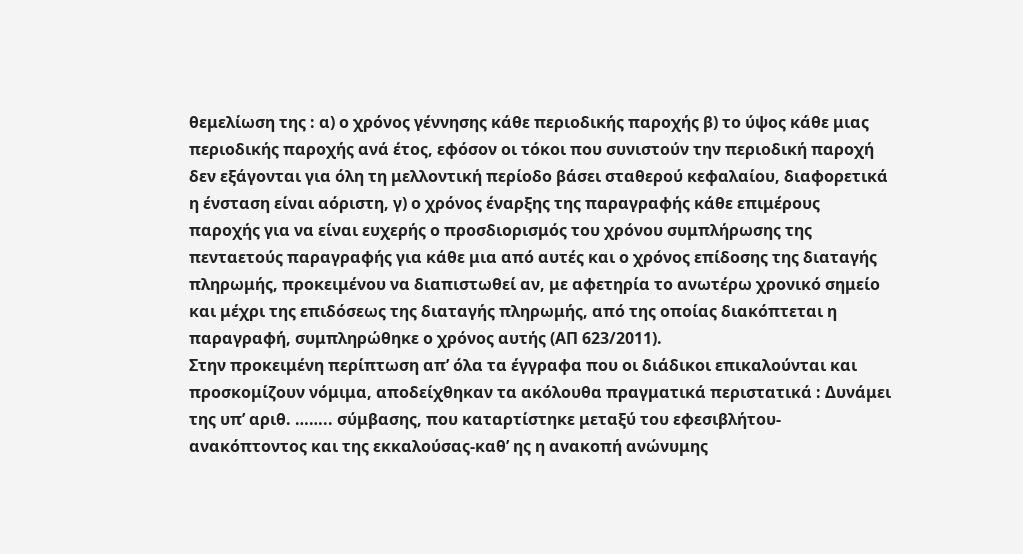θεμελίωση της : α) ο χρόνος γέννησης κάθε περιοδικής παροχής β) το ύψος κάθε μιας περιοδικής παροχής ανά έτος, εφόσον οι τόκοι που συνιστούν την περιοδική παροχή δεν εξάγονται για όλη τη μελλοντική περίοδο βάσει σταθερού κεφαλαίου, διαφορετικά η ένσταση είναι αόριστη, γ) ο χρόνος έναρξης της παραγραφής κάθε επιμέρους παροχής για να είναι ευχερής ο προσδιορισμός του χρόνου συμπλήρωσης της πενταετούς παραγραφής για κάθε μια από αυτές και ο χρόνος επίδοσης της διαταγής πληρωμής, προκειμένου να διαπιστωθεί αν, με αφετηρία το ανωτέρω χρονικό σημείο και μέχρι της επιδόσεως της διαταγής πληρωμής, από της οποίας διακόπτεται η παραγραφή, συμπληρώθηκε ο χρόνος αυτής (ΑΠ 623/2011).
Στην προκειμένη περίπτωση απ’ όλα τα έγγραφα που οι διάδικοι επικαλούνται και προσκομίζουν νόμιμα, αποδείχθηκαν τα ακόλουθα πραγματικά περιστατικά : Δυνάμει της υπ’ αριθ. …….. σύμβασης, που καταρτίστηκε μεταξύ του εφεσιβλήτου-ανακόπτοντος και της εκκαλούσας-καθ’ ης η ανακοπή ανώνυμης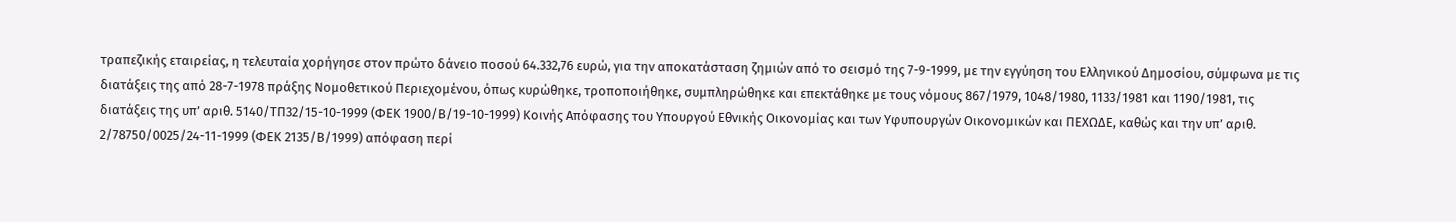τραπεζικής εταιρείας, η τελευταία χορήγησε στον πρώτο δάνειο ποσού 64.332,76 ευρώ, για την αποκατάσταση ζημιών από το σεισμό της 7-9-1999, με την εγγύηση του Ελληνικού Δημοσίου, σύμφωνα με τις διατάξεις της από 28-7-1978 πράξης Νομοθετικού Περιεχομένου, όπως κυρώθηκε, τροποποιήθηκε, συμπληρώθηκε και επεκτάθηκε με τους νόμους 867/1979, 1048/1980, 1133/1981 και 1190/1981, τις διατάξεις της υπ’ αριθ. 5140/ΤΠ32/15-10-1999 (ΦΕΚ 1900/Β/19-10-1999) Κοινής Απόφασης του Υπουργού Εθνικής Οικονομίας και των Υφυπουργών Οικονομικών και ΠΕΧΩΔΕ, καθώς και την υπ’ αριθ. 2/78750/0025/24-11-1999 (ΦΕΚ 2135/Β/1999) απόφαση περί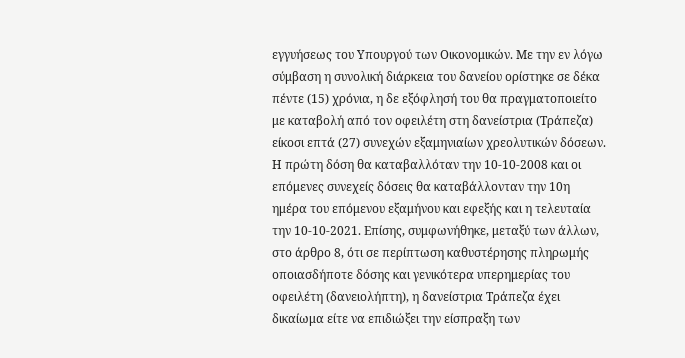εγγυήσεως του Υπουργού των Οικονομικών. Με την εν λόγω σύμβαση η συνολική διάρκεια του δανείου ορίστηκε σε δέκα πέντε (15) χρόνια, η δε εξόφλησή του θα πραγματοποιείτο με καταβολή από τον οφειλέτη στη δανείστρια (Τράπεζα) είκοσι επτά (27) συνεχών εξαμηνιαίων χρεολυτικών δόσεων. Η πρώτη δόση θα καταβαλλόταν την 10-10-2008 και οι επόμενες συνεχείς δόσεις θα καταβάλλονταν την 10η ημέρα του επόμενου εξαμήνου και εφεξής και η τελευταία την 10-10-2021. Επίσης, συμφωνήθηκε, μεταξύ των άλλων, στο άρθρο 8, ότι σε περίπτωση καθυστέρησης πληρωμής οποιασδήποτε δόσης και γενικότερα υπερημερίας του οφειλέτη (δανειολήπτη), η δανείστρια Τράπεζα έχει δικαίωμα είτε να επιδιώξει την είσπραξη των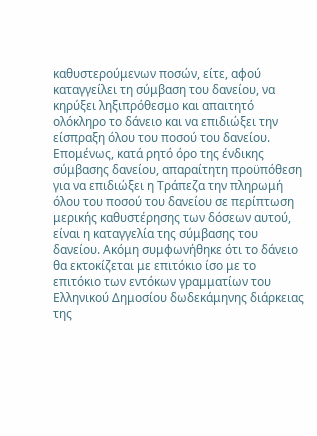καθυστερούμενων ποσών, είτε, αφού καταγγείλει τη σύμβαση του δανείου, να κηρύξει ληξιπρόθεσμο και απαιτητό ολόκληρο το δάνειο και να επιδιώξει την είσπραξη όλου του ποσού του δανείου. Επομένως, κατά ρητό όρο της ένδικης σύμβασης δανείου, απαραίτητη προϋπόθεση για να επιδιώξει η Τράπεζα την πληρωμή όλου του ποσού του δανείου σε περίπτωση μερικής καθυστέρησης των δόσεων αυτού, είναι η καταγγελία της σύμβασης του δανείου. Ακόμη συμφωνήθηκε ότι το δάνειο θα εκτοκίζεται με επιτόκιο ίσο με το επιτόκιο των εντόκων γραμματίων του Ελληνικού Δημοσίου δωδεκάμηνης διάρκειας της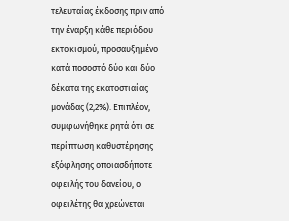τελευταίας έκδοσης πριν από την έναρξη κάθε περιόδου εκτοκισμού, προσαυξημένο κατά ποσοστό δύο και δύο δέκατα της εκατοστιαίας μονάδας (2,2%). Επιπλέον, συμφωνήθηκε ρητά ότι σε περίπτωση καθυστέρησης εξόφλησης οποιασδήποτε οφειλής του δανείου, ο οφειλέτης θα χρεώνεται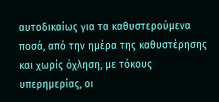αυτοδικαίως για τα καθυστερούμενα ποσά, από την ημέρα της καθυστέρησης και χωρίς όχληση, με τόκους υπερημερίας, οι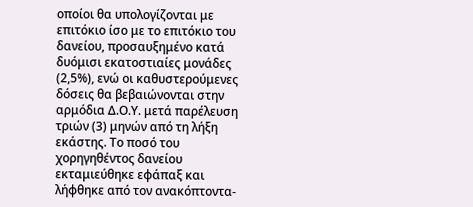οποίοι θα υπολογίζονται με επιτόκιο ίσο με το επιτόκιο του δανείου, προσαυξημένο κατά δυόμισι εκατοστιαίες μονάδες (2,5%), ενώ οι καθυστερούμενες δόσεις θα βεβαιώνονται στην αρμόδια Δ.Ο.Υ. μετά παρέλευση τριών (3) μηνών από τη λήξη εκάστης. Το ποσό του χορηγηθέντος δανείου εκταμιεύθηκε εφάπαξ και λήφθηκε από τον ανακόπτοντα-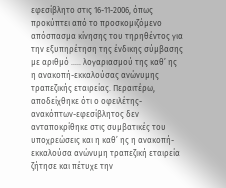εφεσίβλητο στις 16-11-2006, όπως προκύπτει από το προσκομιζόμενο απόσπασμα κίνησης του τηρηθέντος για την εξυπηρέτηση της ένδικης σύμβασης με αριθμό ….. λογαριασμού της καθ’ ης η ανακοπή-εκκαλούσας ανώνυμης τραπεζικής εταιρείας. Περαιτέρω, αποδείχθηκε ότι ο οφειλέτης-ανακόπτων-εφεσίβλητος δεν ανταποκρίθηκε στις συμβατικές του υποχρεώσεις και η καθ’ ης η ανακοπή-εκκαλούσα ανώνυμη τραπεζική εταιρεία ζήτησε και πέτυχε την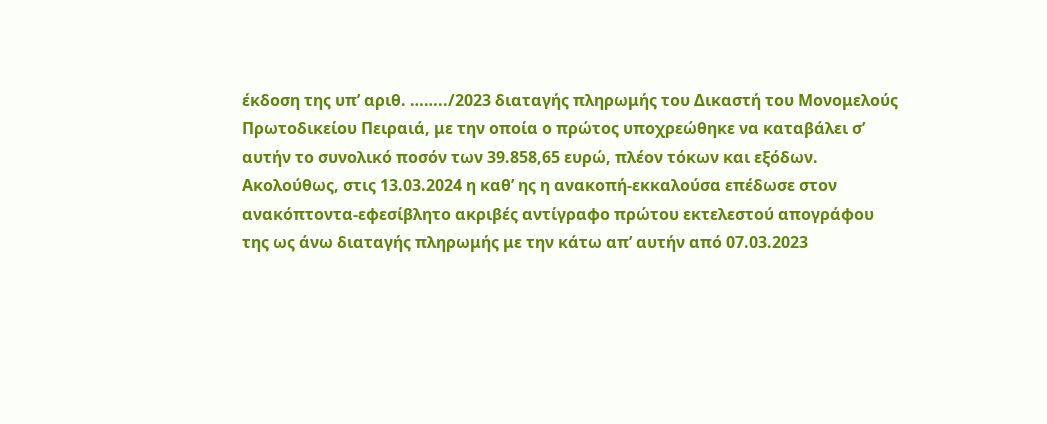έκδοση της υπ’ αριθ. ……../2023 διαταγής πληρωμής του Δικαστή του Μονομελούς Πρωτοδικείου Πειραιά, με την οποία ο πρώτος υποχρεώθηκε να καταβάλει σ’ αυτήν το συνολικό ποσόν των 39.858,65 ευρώ, πλέον τόκων και εξόδων. Ακολούθως, στις 13.03.2024 η καθ’ ης η ανακοπή-εκκαλούσα επέδωσε στον ανακόπτοντα-εφεσίβλητο ακριβές αντίγραφο πρώτου εκτελεστού απογράφου της ως άνω διαταγής πληρωμής με την κάτω απ’ αυτήν από 07.03.2023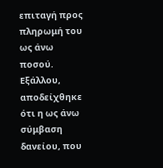επιταγή προς πληρωμή του ως άνω ποσού. Εξάλλου, αποδείχθηκε ότι η ως άνω σύμβαση δανείου, που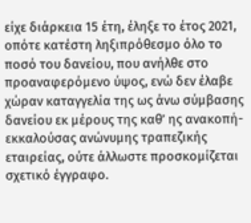είχε διάρκεια 15 έτη, έληξε το έτος 2021, οπότε κατέστη ληξιπρόθεσμο όλο το ποσό του δανείου, που ανήλθε στο προαναφερόμενο ύψος, ενώ δεν έλαβε χώραν καταγγελία της ως άνω σύμβασης δανείου εκ μέρους της καθ’ ης ανακοπή-εκκαλούσας ανώνυμης τραπεζικής εταιρείας, ούτε άλλωστε προσκομίζεται σχετικό έγγραφο.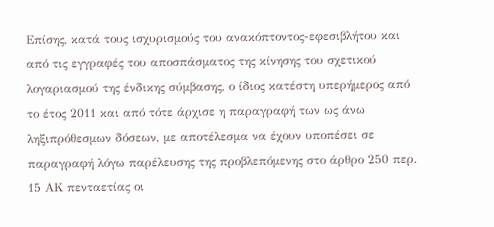Επίσης, κατά τους ισχυρισμούς του ανακόπτοντος-εφεσιβλήτου και από τις εγγραφές του αποσπάσματος της κίνησης του σχετικού λογαριασμού της ένδικης σύμβασης, ο ίδιος κατέστη υπερήμερος από το έτος 2011 και από τότε άρχισε η παραγραφή των ως άνω ληξιπρόθεσμων δόσεων, με αποτέλεσμα να έχουν υποπέσει σε παραγραφή λόγω παρέλευσης της προβλεπόμενης στο άρθρο 250 περ. 15 ΑΚ πενταετίας οι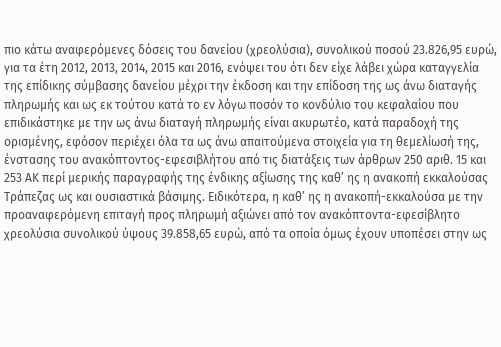πιο κάτω αναφερόμενες δόσεις του δανείου (χρεολύσια), συνολικού ποσού 23.826,95 ευρώ, για τα έτη 2012, 2013, 2014, 2015 και 2016, ενόψει του ότι δεν είχε λάβει χώρα καταγγελία της επίδικης σύμβασης δανείου μέχρι την έκδοση και την επίδοση της ως άνω διαταγής πληρωμής και ως εκ τούτου κατά το εν λόγω ποσόν το κονδύλιο του κεφαλαίου που επιδικάστηκε με την ως άνω διαταγή πληρωμής είναι ακυρωτέο, κατά παραδοχή της ορισμένης, εφόσον περιέχει όλα τα ως άνω απαιτούμενα στοιχεία για τη θεμελίωσή της, ένστασης του ανακόπτοντος-εφεσιβλήτου από τις διατάξεις των άρθρων 250 αριθ. 15 και 253 ΑΚ περί μερικής παραγραφής της ένδικης αξίωσης της καθ’ ης η ανακοπή εκκαλούσας Τράπεζας ως και ουσιαστικά βάσιμης. Ειδικότερα, η καθ’ ης η ανακοπή-εκκαλούσα με την προαναφερόμενη επιταγή προς πληρωμή αξιώνει από τον ανακόπτοντα-εφεσίβλητο χρεολύσια συνολικού ύψους 39.858,65 ευρώ, από τα οποία όμως έχουν υποπέσει στην ως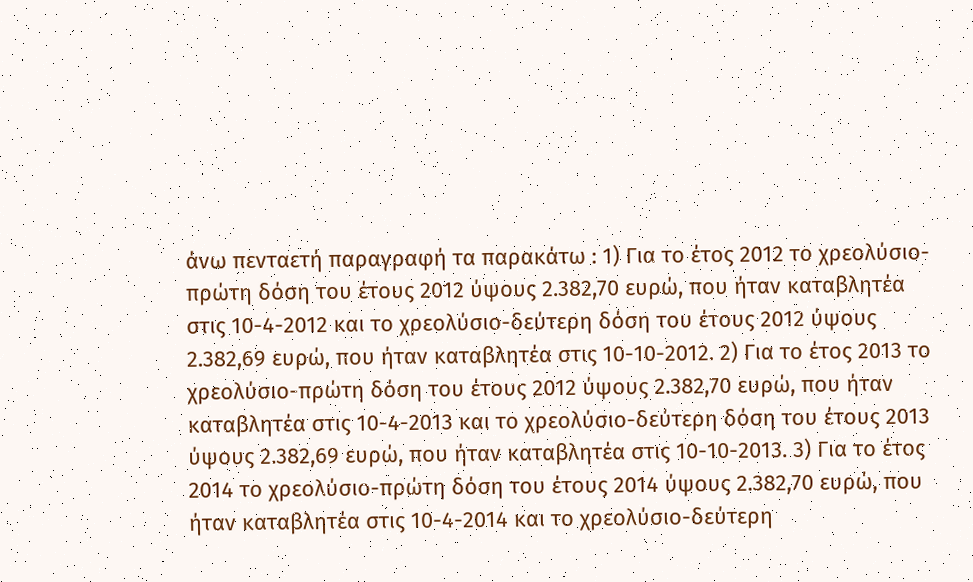άνω πενταετή παραγραφή τα παρακάτω : 1) Για το έτος 2012 το χρεολύσιο-πρώτη δόση του έτους 2012 ύψους 2.382,70 ευρώ, που ήταν καταβλητέα στις 10-4-2012 και το χρεολύσιο-δεύτερη δόση του έτους 2012 ύψους 2.382,69 ευρώ, που ήταν καταβλητέα στις 10-10-2012. 2) Για το έτος 2013 το χρεολύσιο-πρώτη δόση του έτους 2012 ύψους 2.382,70 ευρώ, που ήταν καταβλητέα στις 10-4-2013 και το χρεολύσιο-δεύτερη δόση του έτους 2013 ύψους 2.382,69 ευρώ, που ήταν καταβλητέα στις 10-10-2013. 3) Για το έτος 2014 το χρεολύσιο-πρώτη δόση του έτους 2014 ύψους 2.382,70 ευρώ, που ήταν καταβλητέα στις 10-4-2014 και το χρεολύσιο-δεύτερη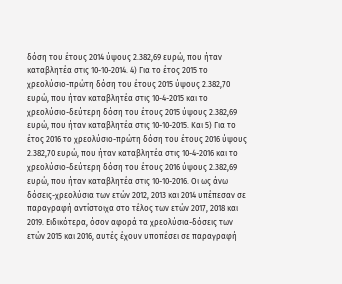δόση του έτους 2014 ύψους 2.382,69 ευρώ, που ήταν καταβλητέα στις 10-10-2014. 4) Για το έτος 2015 το χρεολύσιο-πρώτη δόση του έτους 2015 ύψους 2.382,70 ευρώ, που ήταν καταβλητέα στις 10-4-2015 και το χρεολύσιο-δεύτερη δόση του έτους 2015 ύψους 2.382,69 ευρώ, που ήταν καταβλητέα στις 10-10-2015. Και 5) Για το έτος 2016 το χρεολύσιο-πρώτη δόση του έτους 2016 ύψους 2.382,70 ευρώ, που ήταν καταβλητέα στις 10-4-2016 και το χρεολύσιο-δεύτερη δόση του έτους 2016 ύψους 2.382,69 ευρώ, που ήταν καταβλητέα στις 10-10-2016. Οι ως άνω δόσεις-χρεολύσια των ετών 2012, 2013 και 2014 υπέπεσαν σε παραγραφή αντίστοιχα στο τέλος των ετών 2017, 2018 και 2019. Ειδικότερα, όσον αφορά τα χρεολύσια-δόσεις των ετών 2015 και 2016, αυτές έχουν υποπέσει σε παραγραφή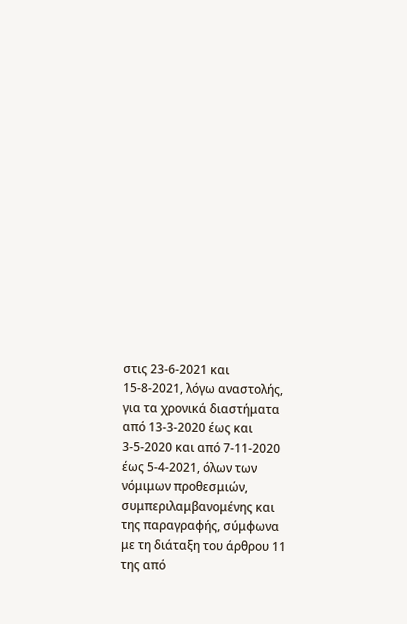στις 23-6-2021 και 15-8-2021, λόγω αναστολής, για τα χρονικά διαστήματα από 13-3-2020 έως και 3-5-2020 και από 7-11-2020 έως 5-4-2021, όλων των νόμιμων προθεσμιών, συμπεριλαμβανομένης και της παραγραφής, σύμφωνα με τη διάταξη του άρθρου 11 της από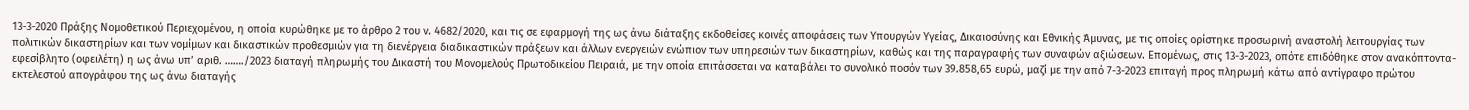13-3-2020 Πράξης Νομοθετικού Περιεχομένου, η οποία κυρώθηκε με το άρθρο 2 του ν. 4682/2020, και τις σε εφαρμογή της ως άνω διάταξης εκδοθείσες κοινές αποφάσεις των Υπουργών Υγείας, Δικαιοσύνης και Εθνικής Άμυνας, με τις οποίες ορίστηκε προσωρινή αναστολή λειτουργίας των πολιτικών δικαστηρίων και των νομίμων και δικαστικών προθεσμιών για τη διενέργεια διαδικαστικών πράξεων και άλλων ενεργειών ενώπιον των υπηρεσιών των δικαστηρίων, καθώς και της παραγραφής των συναφών αξιώσεων. Επομένως, στις 13-3-2023, οπότε επιδόθηκε στον ανακόπτοντα-εφεσίβλητο (οφειλέτη) η ως άνω υπ’ αριθ. ……./2023 διαταγή πληρωμής του Δικαστή του Μονομελούς Πρωτοδικείου Πειραιά, με την οποία επιτάσσεται να καταβάλει το συνολικό ποσόν των 39.858,65 ευρώ, μαζί με την από 7-3-2023 επιταγή προς πληρωμή κάτω από αντίγραφο πρώτου εκτελεστού απογράφου της ως άνω διαταγής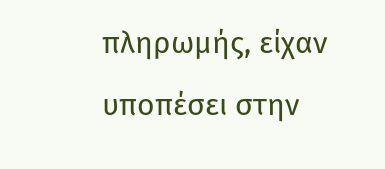πληρωμής, είχαν υποπέσει στην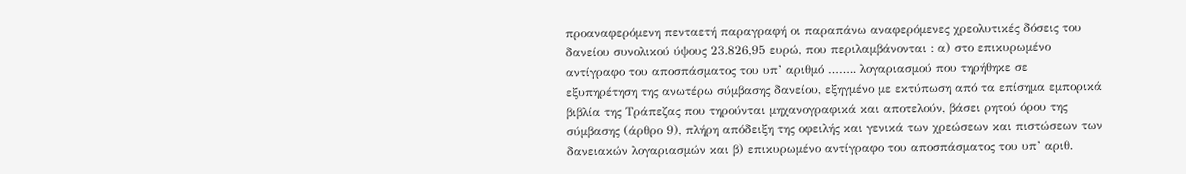προαναφερόμενη πενταετή παραγραφή οι παραπάνω αναφερόμενες χρεολυτικές δόσεις του δανείου συνολικού ύψους 23.826,95 ευρώ, που περιλαμβάνονται : α) στο επικυρωμένο αντίγραφο του αποσπάσματος του υπ’ αριθμό …….. λογαριασμού που τηρήθηκε σε εξυπηρέτηση της ανωτέρω σύμβασης δανείου, εξηγμένο με εκτύπωση από τα επίσημα εμπορικά βιβλία της Τράπεζας που τηρούνται μηχανογραφικά και αποτελούν, βάσει ρητού όρου της σύμβασης (άρθρο 9), πλήρη απόδειξη της οφειλής και γενικά των χρεώσεων και πιστώσεων των δανειακών λογαριασμών και β) επικυρωμένο αντίγραφο του αποσπάσματος του υπ’ αριθ.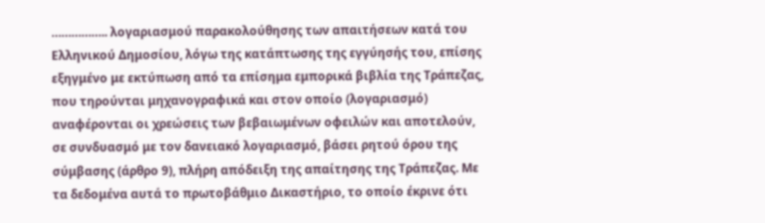…………….. λογαριασμού παρακολούθησης των απαιτήσεων κατά του Ελληνικού Δημοσίου, λόγω της κατάπτωσης της εγγύησής του, επίσης εξηγμένο με εκτύπωση από τα επίσημα εμπορικά βιβλία της Τράπεζας, που τηρούνται μηχανογραφικά και στον οποίο (λογαριασμό) αναφέρονται οι χρεώσεις των βεβαιωμένων οφειλών και αποτελούν, σε συνδυασμό με τον δανειακό λογαριασμό, βάσει ρητού όρου της σύμβασης (άρθρο 9), πλήρη απόδειξη της απαίτησης της Τράπεζας. Με τα δεδομένα αυτά το πρωτοβάθμιο Δικαστήριο, το οποίο έκρινε ότι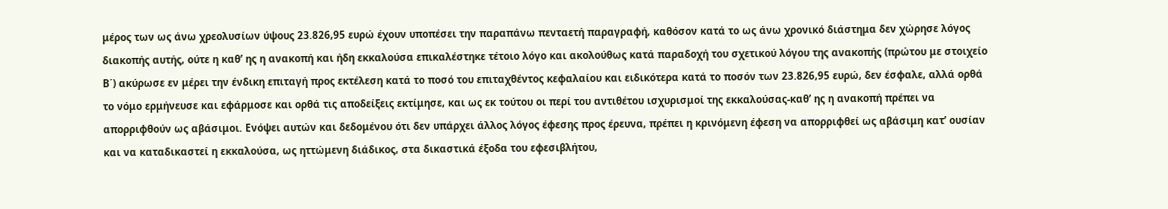μέρος των ως άνω χρεολυσίων ύψους 23.826,95 ευρώ έχουν υποπέσει την παραπάνω πενταετή παραγραφή, καθόσον κατά το ως άνω χρονικό διάστημα δεν χώρησε λόγος διακοπής αυτής, ούτε η καθ’ ης η ανακοπή και ήδη εκκαλούσα επικαλέστηκε τέτοιο λόγο και ακολούθως κατά παραδοχή του σχετικού λόγου της ανακοπής (πρώτου με στοιχείο Β΄) ακύρωσε εν μέρει την ένδικη επιταγή προς εκτέλεση κατά το ποσό του επιταχθέντος κεφαλαίου και ειδικότερα κατά το ποσόν των 23.826,95 ευρώ, δεν έσφαλε, αλλά ορθά το νόμο ερμήνευσε και εφάρμοσε και ορθά τις αποδείξεις εκτίμησε, και ως εκ τούτου οι περί του αντιθέτου ισχυρισμοί της εκκαλούσας-καθ’ ης η ανακοπή πρέπει να απορριφθούν ως αβάσιμοι. Ενόψει αυτών και δεδομένου ότι δεν υπάρχει άλλος λόγος έφεσης προς έρευνα, πρέπει η κρινόμενη έφεση να απορριφθεί ως αβάσιμη κατ’ ουσίαν και να καταδικαστεί η εκκαλούσα, ως ηττώμενη διάδικος, στα δικαστικά έξοδα του εφεσιβλήτου,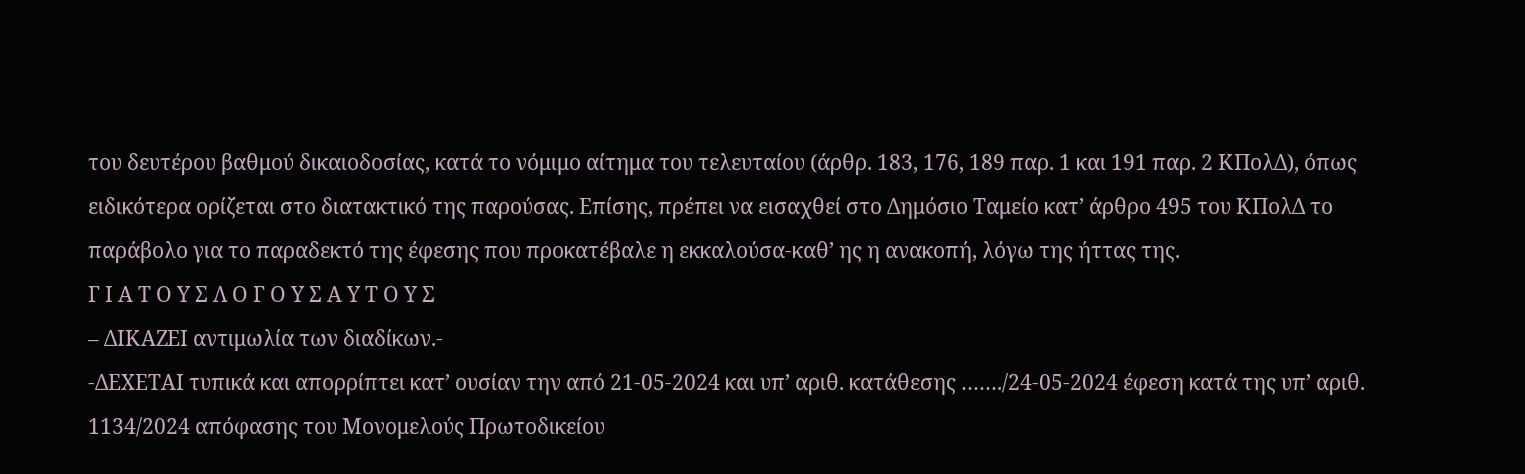του δευτέρου βαθμού δικαιοδοσίας, κατά το νόμιμο αίτημα του τελευταίου (άρθρ. 183, 176, 189 παρ. 1 και 191 παρ. 2 ΚΠολΔ), όπως ειδικότερα ορίζεται στο διατακτικό της παρούσας. Επίσης, πρέπει να εισαχθεί στο Δημόσιο Ταμείο κατ’ άρθρο 495 του ΚΠολΔ το παράβολο για το παραδεκτό της έφεσης που προκατέβαλε η εκκαλούσα-καθ’ ης η ανακοπή, λόγω της ήττας της.
Γ Ι Α Τ Ο Υ Σ Λ Ο Γ Ο Υ Σ Α Υ Τ Ο Υ Σ
– ΔΙΚΑΖΕΙ αντιμωλία των διαδίκων.-
-ΔΕΧΕΤΑΙ τυπικά και απορρίπτει κατ’ ουσίαν την από 21-05-2024 και υπ’ αριθ. κατάθεσης ……./24-05-2024 έφεση κατά της υπ’ αριθ. 1134/2024 απόφασης του Μονομελούς Πρωτοδικείου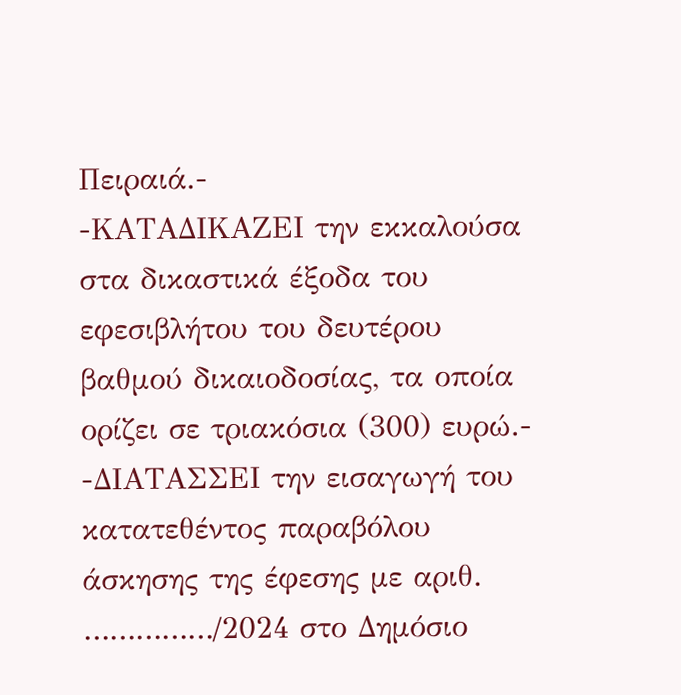Πειραιά.-
-ΚΑΤΑΔΙΚΑΖΕΙ την εκκαλούσα στα δικαστικά έξοδα του εφεσιβλήτου του δευτέρου βαθμού δικαιοδοσίας, τα οποία ορίζει σε τριακόσια (300) ευρώ.-
-ΔΙΑΤΑΣΣΕΙ την εισαγωγή του κατατεθέντος παραβόλου άσκησης της έφεσης με αριθ. ……………/2024 στο Δημόσιο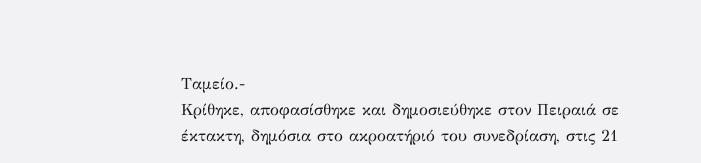Ταμείο.-
Κρίθηκε, αποφασίσθηκε και δημοσιεύθηκε στον Πειραιά σε έκτακτη, δημόσια στο ακροατήριό του συνεδρίαση, στις 21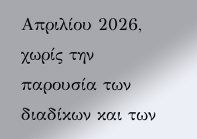Απριλίου 2026, χωρίς την παρουσία των διαδίκων και των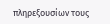πληρεξουσίων τους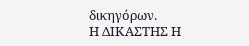δικηγόρων.
Η ΔΙΚΑΣΤΗΣ Η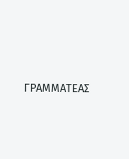ΓΡΑΜΜΑΤΕΑΣ